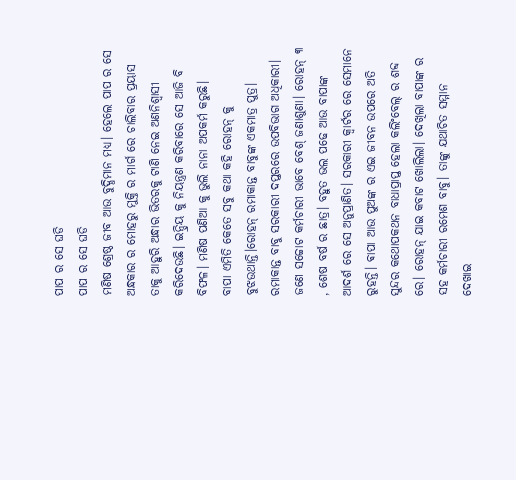ପାପ ର ସେ ଘଡି
ପାପ ର ସେ ଘଡି
ମଣିଷ ଶ୍ରେଷ୍ଠ ଜୀବ ଆଉ ବୁଦ୍ଧିମାନ ମଧ୍ଯ। ହେଲେ ପାପ ର ସେ ଅନ୍ଧକାର ର ମୋହରୁ ମୁକ୍ତି ର ମାର୍ଗ ରେ ଚାଲିବାର ପ୍ରୟାସ ତାକୁ ଆହୁରି ଅନ୍ଧାର ଭିତରକୁ ଟାଣି ନେଇ ଅଣନିଶ୍ୱାସୀ କରିଦେଉଛି। ଇନ୍ଦ୍ରିୟ କୁ ନିୟନ୍ତ୍ରଣ କରିବାରେ ସେ ଆଜି ବି ବିଫଳ। ମଣିଷ ପଣିଆ କୁ ଭୁଲି ନାନା ଅପକର୍ମ କରୁଛି।
ବାପା ଏମିତି କେତେ ସବୁ କଥା କହି ରୋହନ୍ କୁ ବୁଝଉଥାନ୍ତି।ରୋହନ୍ ରମାକାନ୍ତ ବାବୁଙ୍କ ଏକମାତ୍ର ପୁତ୍ର। ରମାକାନ୍ତ ବାବୁ ସରକାରୀ ଦପ୍ତରରେ ଉପବିଭାଗ ଅଧିକାରୀ। ଜଣେ ସଚ୍ଚୋଟ କର୍ମଚାରୀ ଭାବେ ବେଶ୍ ଜଣାଶୁଣା। ରୋହନ୍ ୩ , ଶେଷ ବର୍ଷ ର ଛାତ୍ର। ବହୁତ ଭଲ ପଢେ ଆଉ ବାପାଙ୍କ ଆଦର୍ଶ ରେ ସେ ଅନୁପ୍ରାଣିତ। ସରକାରୀ କ୍ୱାର୍ଟର ରେ ସେମାନେ ରୁହନ୍ତି। ଵାପା ଆଉ ପୁଅଙ୍କ ର ଏଇ ଜୀବନ ଉପରେ ଅତି ସୁନ୍ଦର କଥୋପକଥନ ବାଧାପ୍ରାପ୍ତ ହେଲା କଲିଂବେଲ୍ ର ଶବ୍ଦ ରେ। ରୋହନ୍ ଯାଇ କବାଟ ଖୋଲିଲା। ଦେଖିଲା ବାପାଙ୍କ ର ସହ କର୍ମଚାରୀ ରମେଶ ବାବୁ। ତାଙ୍କୁ ଯଥାଚିତ ସମ୍ମାନ ଦେଖାଇ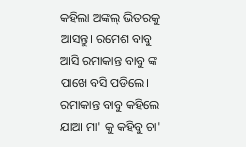କହିଲା ଅଙ୍କଲ୍ ଭିତରକୁ ଆସନ୍ତୁ। ରମେଶ ବାବୁ ଆସି ରମାକାନ୍ତ ବାବୁ ଙ୍କ ପାଖେ ବସି ପଡିଲେ।
ରମାକାନ୍ତ ବାବୁ କହିଲେ ଯାଆ ମା' କୁ କହିବୁ ଚା'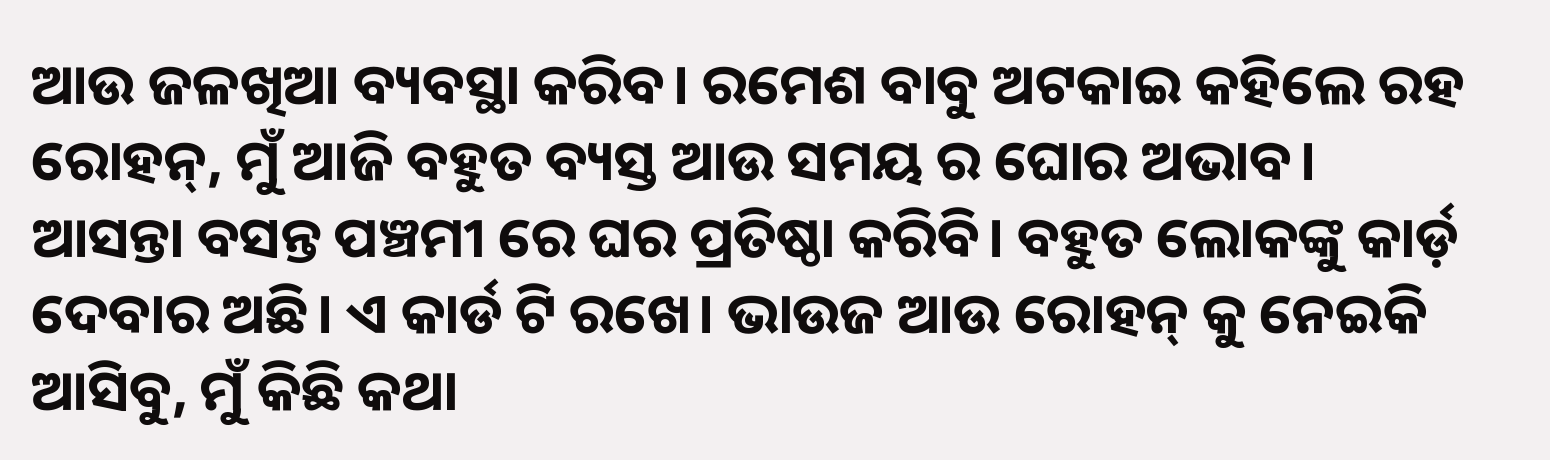ଆଉ ଜଳଖିଆ ବ୍ୟବସ୍ଥା କରିବ। ରମେଶ ବାବୁ ଅଟକାଇ କହିଲେ ରହ ରୋହନ୍, ମୁଁ ଆଜି ବହୁତ ବ୍ୟସ୍ତ ଆଉ ସମୟ ର ଘୋର ଅଭାବ। ଆସନ୍ତା ବସନ୍ତ ପଞ୍ଚମୀ ରେ ଘର ପ୍ରତିଷ୍ଠା କରିବି। ବହୁତ ଲୋକଙ୍କୁ କାର୍ଡ଼ ଦେବାର ଅଛି। ଏ କାର୍ଡ ଟି ରଖେ। ଭାଉଜ ଆଉ ରୋହନ୍ କୁ ନେଇକି ଆସିବୁ, ମୁଁ କିଛି କଥା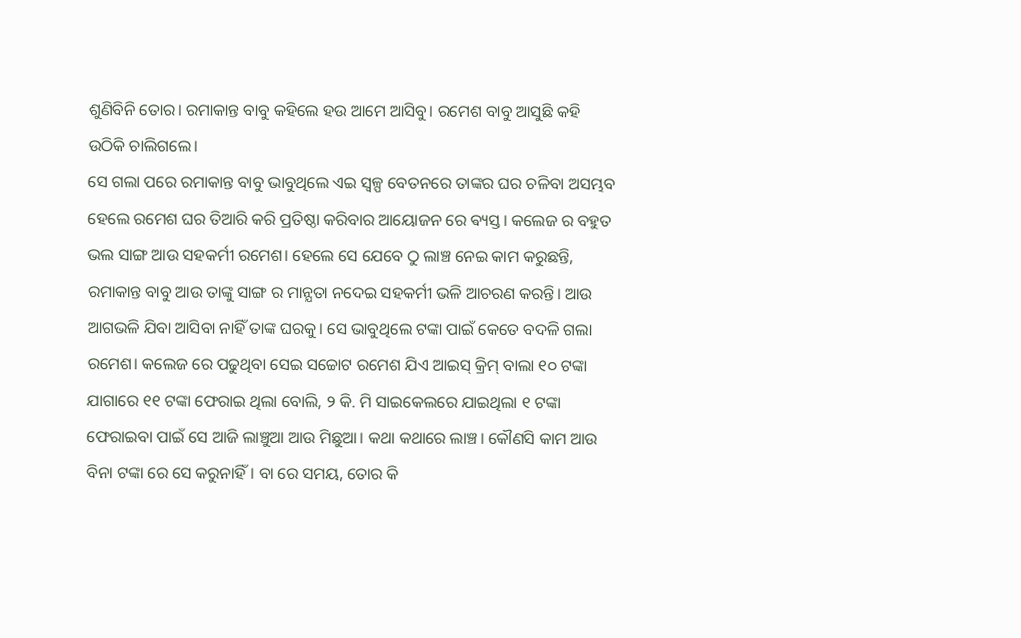ଶୁଣିବିନି ତୋର। ରମାକାନ୍ତ ବାବୁ କହିଲେ ହଉ ଆମେ ଆସିବୁ। ରମେଶ ବାବୁ ଆସୁଛି କହି ଉଠିକି ଚାଲିଗଲେ।
ସେ ଗଲା ପରେ ରମାକାନ୍ତ ବାବୁ ଭାବୁଥିଲେ ଏଇ ସ୍ୱଳ୍ପ ବେତନରେ ତାଙ୍କର ଘର ଚଳିବା ଅସମ୍ଭବ ହେଲେ ରମେଶ ଘର ତିଆରି କରି ପ୍ରତିଷ୍ଠା କରିବାର ଆୟୋଜନ ରେ ଵ୍ୟସ୍ତ। କଲେଜ ର ବହୁତ ଭଲ ସାଙ୍ଗ ଆଉ ସହକର୍ମୀ ରମେଶ। ହେଲେ ସେ ଯେବେ ଠୁ ଲାଞ୍ଚ ନେଇ କାମ କରୁଛନ୍ତି, ରମାକାନ୍ତ ବାବୁ ଆଉ ତାଙ୍କୁ ସାଙ୍ଗ ର ମାନ୍ଯତା ନଦେଇ ସହକର୍ମୀ ଭଳି ଆଚରଣ କରନ୍ତି। ଆଉ ଆଗଭଳି ଯିବା ଆସିବା ନାହିଁ ତାଙ୍କ ଘରକୁ। ସେ ଭାବୁଥିଲେ ଟଙ୍କା ପାଇଁ କେତେ ବଦଳି ଗଲା ରମେଶ। କଲେଜ ରେ ପଢୁଥିବା ସେଇ ସଚ୍ଚୋଟ ରମେଶ ଯିଏ ଆଇସ୍ କ୍ରିମ୍ ବାଲା ୧୦ ଟଙ୍କା ଯାଗାରେ ୧୧ ଟଙ୍କା ଫେରାଇ ଥିଲା ବୋଲି, ୨ କି. ମି ସାଇକେଲରେ ଯାଇଥିଲା ୧ ଟଙ୍କା ଫେରାଇବା ପାଇଁ ସେ ଆଜି ଲାଞ୍ଚୁଆ ଆଉ ମିଛୁଆ। କଥା କଥାରେ ଲାଞ୍ଚ। କୌଣସି କାମ ଆଉ ବିନା ଟଙ୍କା ରେ ସେ କରୁନାହିଁ। ବା ରେ ସମୟ, ତୋର କି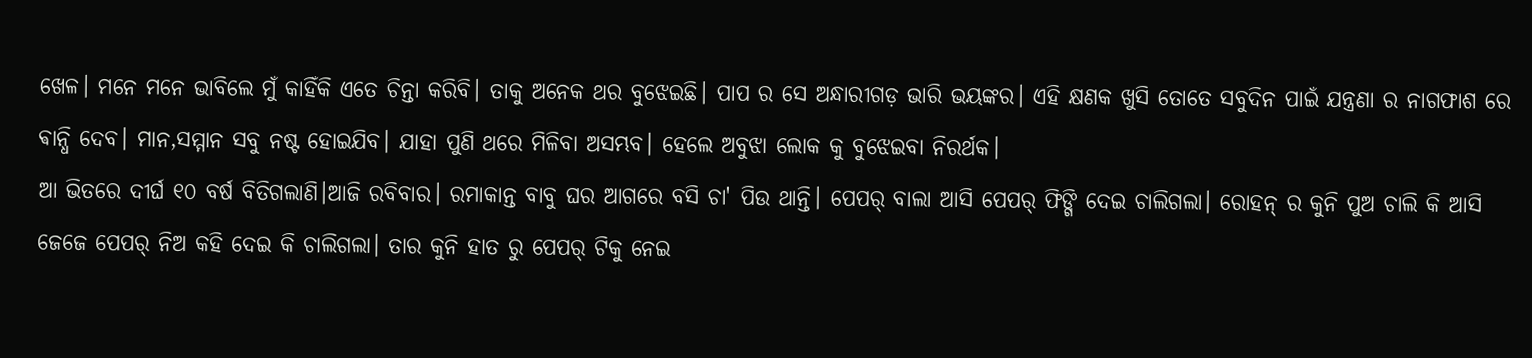ଖେଳ। ମନେ ମନେ ଭାବିଲେ ମୁଁ କାହିଁକି ଏତେ ଚିନ୍ତା କରିବି। ତାକୁ ଅନେକ ଥର ବୁଝେଇଛି। ପାପ ର ସେ ଅନ୍ଧାରୀଗଡ଼ ଭାରି ଭୟଙ୍କର। ଏହି କ୍ଷଣକ ଖୁସି ତୋତେ ସବୁଦିନ ପାଇଁ ଯନ୍ତ୍ରଣା ର ନାଗଫାଶ ରେ ଵାନ୍ଧି ଦେବ। ମାନ,ସମ୍ମାନ ସବୁ ନଷ୍ଟ ହୋଇଯିବ। ଯାହା ପୁଣି ଥରେ ମିଳିବା ଅସମ୍ଭବ। ହେଲେ ଅବୁଝା ଲୋକ କୁ ବୁଝେଇବା ନିରର୍ଥକ।
ଆ ଭିତରେ ଦୀର୍ଘ ୧୦ ବର୍ଷ ବିତିଗଲାଣି।ଆଜି ରବିବାର। ରମାକାନ୍ତ ବାବୁ ଘର ଆଗରେ ବସି ଚା' ପିଉ ଥାନ୍ତି। ପେପର୍ ବାଲା ଆସି ପେପର୍ ଫିଙ୍ଗି ଦେଇ ଚାଲିଗଲା। ରୋହନ୍ ର କୁନି ପୁଅ ଚାଲି କି ଆସି ଜେଜେ ପେପର୍ ନିଅ କହି ଦେଇ କି ଚାଲିଗଲା। ତାର କୁନି ହାତ ରୁ ପେପର୍ ଟିକୁ ନେଇ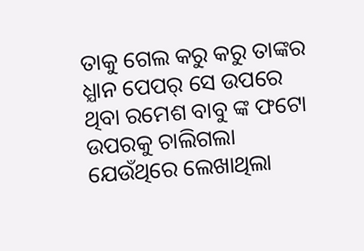ତାକୁ ଗେଲ କରୁ କରୁ ତାଙ୍କର ଧ୍ଯାନ ପେପର୍ ସେ ଉପରେ ଥିବା ରମେଶ ବାବୁ ଙ୍କ ଫଟୋ ଉପରକୁ ଚାଲିଗଲା ଯେଉଁଥିରେ ଲେଖାଥିଲା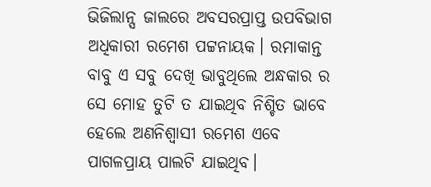ଭିଜିଲାନ୍ସ ଜାଲରେ ଅବସରପ୍ରାପ୍ତ ଉପବିଭାଗ ଅଧିକାରୀ ରମେଶ ପଟ୍ଟନାୟକ। ରମାକାନ୍ତ ବାବୁ ଏ ସବୁ ଦେଖି ଭାବୁଥିଲେ ଅନ୍ଧକାର ର ସେ ମୋହ ତୁଟି ତ ଯାଇଥିବ ନିଶ୍ଚିତ ଭାବେ ହେଲେ ଅଣନିଶ୍ୱାସୀ ରମେଶ ଏବେ ପାଗଳପ୍ରାୟ ପାଲଟି ଯାଇଥିବ।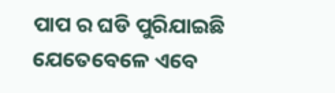ପାପ ର ଘଡି ପୁରିଯାଇଛି ଯେତେବେଳେ ଏବେ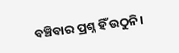ବଞ୍ଚିବାର ପ୍ରଶ୍ନ ହିଁ ଉଠୁନି।